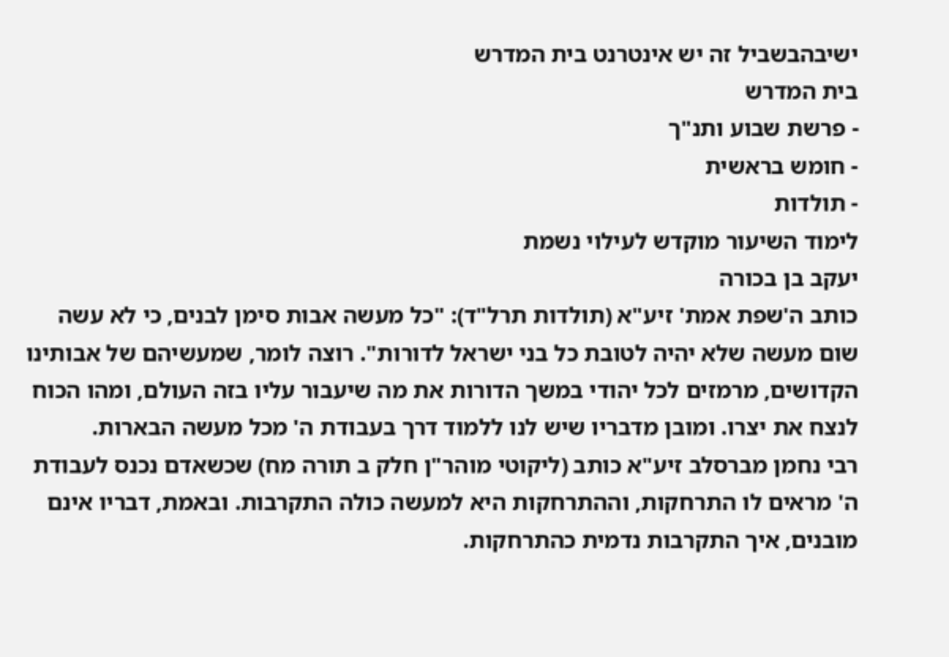ישיבהבשביל זה יש אינטרנט בית המדרש
בית המדרש
- פרשת שבוע ותנ"ך
- חומש בראשית
- תולדות
לימוד השיעור מוקדש לעילוי נשמת
יעקב בן בכורה
כותב ה'שפת אמת' זיע"א (תולדות תרל"ד): "כל מעשה אבות סימן לבנים, כי לא עשה שום מעשה שלא יהיה לטובת כל בני ישראל לדורות". רוצה לומר, שמעשיהם של אבותינו הקדושים, מרמזים לכל יהודי במשך הדורות את מה שיעבור עליו בזה העולם, ומהו הכוח לנצח את יצרו. ומובן מדבריו שיש לנו ללמוד דרך בעבודת ה' מכל מעשה הבארות.
רבי נחמן מברסלב זיע"א כותב (ליקוטי מוהר"ן חלק ב תורה מח) שכשאדם נכנס לעבודת ה' מראים לו התרחקות, וההתרחקות היא למעשה כולה התקרבות. ובאמת, דבריו אינם מובנים, איך התקרבות נדמית כהתרחקות.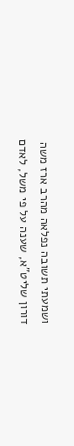ושמעתי תשובה נפלאה מהרב ארז משה דורון שליט"א, שענה על פי משל, לאדם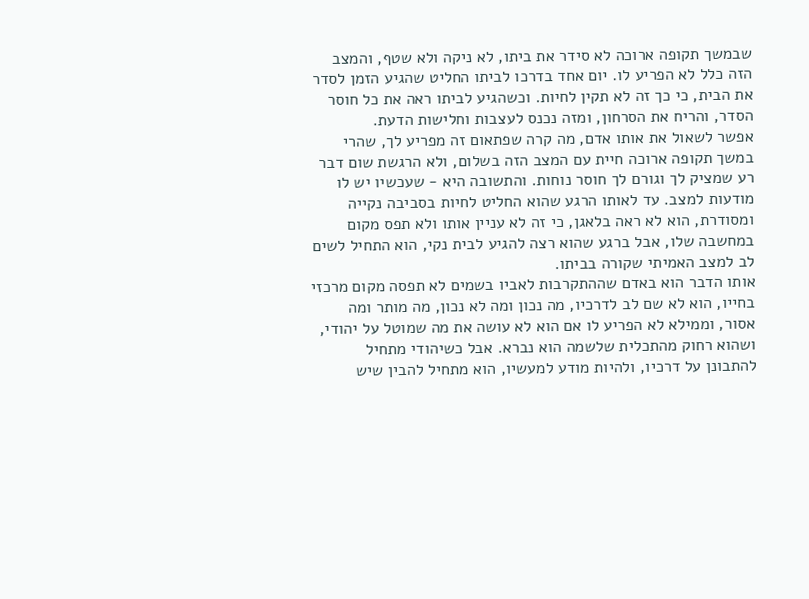שבמשך תקופה ארוכה לא סידר את ביתו, לא ניקה ולא שטף, והמצב הזה כלל לא הפריע לו. יום אחד בדרכו לביתו החליט שהגיע הזמן לסדר את הבית, כי כך זה לא תקין לחיות. וכשהגיע לביתו ראה את כל חוסר הסדר, והריח את הסרחון, ומזה נכנס לעצבות וחלישות הדעת.
אפשר לשאול את אותו אדם, מה קרה שפתאום זה מפריע לך, שהרי במשך תקופה ארוכה חיית עם המצב הזה בשלום, ולא הרגשת שום דבר רע שמציק לך וגורם לך חוסר נוחות. והתשובה היא - שעכשיו יש לו מודעות למצב. עד לאותו הרגע שהוא החליט לחיות בסביבה נקייה ומסודרת, הוא לא ראה בלאגן, כי זה לא עניין אותו ולא תפס מקום במחשבה שלו, אבל ברגע שהוא רצה להגיע לבית נקי, הוא התחיל לשים לב למצב האמיתי שקורה בביתו.
אותו הדבר הוא באדם שההתקרבות לאביו בשמים לא תפסה מקום מרכזי בחייו, הוא לא שם לב לדרכיו, מה נכון ומה לא נכון, מה מותר ומה אסור, וממילא לא הפריע לו אם הוא לא עושה את מה שמוטל על יהודי, ושהוא רחוק מהתכלית שלשמה הוא נברא. אבל כשיהודי מתחיל להתבונן על דרכיו, ולהיות מודע למעשיו, הוא מתחיל להבין שיש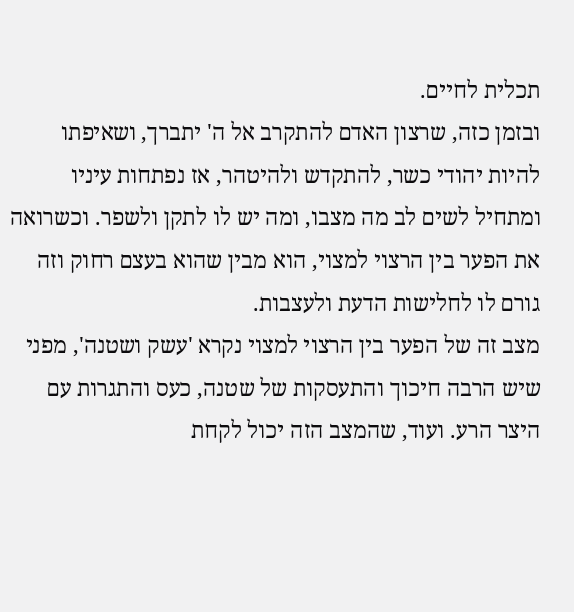תכלית לחיים.
ובזמן כזה, שרצון האדם להתקרב אל ה' יתברך, ושאיפתו להיות יהודי כשר, להתקדש ולהיטהר, אז נפתחות עיניו ומתחיל לשים לב מה מצבו, ומה יש לו לתקן ולשפר. וכשרואה את הפער בין הרצוי למצוי, הוא מבין שהוא בעצם רחוק וזה גורם לו לחלישות הדעת ולעצבות.
מצב זה של הפער בין הרצוי למצוי נקרא 'עשק ושטנה', מפני שיש הרבה חיכוך והתעסקות של שטנה, כעס והתגרות עם היצר הרע. ועוד, שהמצב הזה יכול לקחת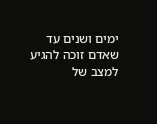ימים ושנים עד שאדם זוכה להגיע למצב של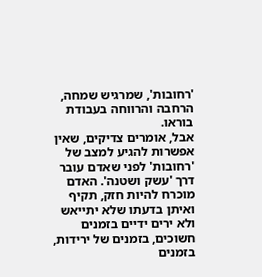'רחובות', שמרגיש שמחה, הרחבה והרווחה בעבודת בוראו.
אבל, אומרים צדיקים, שאין אפשרות להגיע למצב של 'רחובות' לפני שאדם עובר דרך 'עשק ושטנה'. האדם מוכרח להיות חזק, תקיף ואיתן בדעתו שלא יתייאש ולא ירים ידיים בזמנים חשוכים, בזמנים של ירידות, בזמנים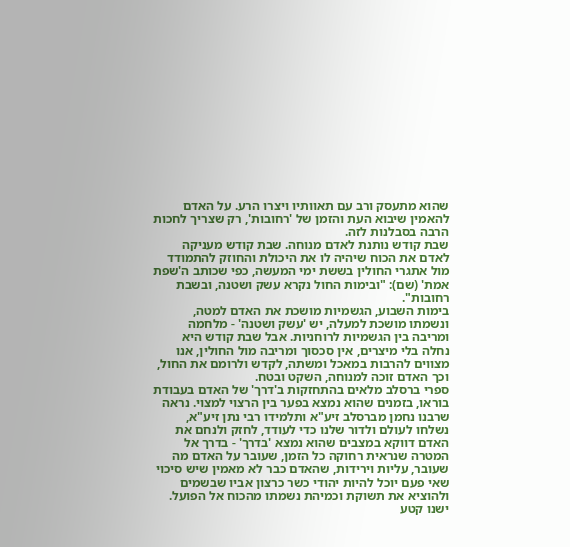שהוא מתעסק ורב עם תאוותיו ויצרו הרע. על האדם להאמין שיבוא העת והזמן של 'רחובות', רק שצריך לחכות הרבה בסבלנות לזה.
שבת קודש נותנת לאדם מנוחה. שבת קודש מעניקה לאדם את הכוח שיהיה לו את היכולת והחוזק להתמודד מול אתגרי החולין בששת ימי המעשה, כפי שכותב ה'שפת אמת' (שם): "ובימות החול נקרא עשק ושטנה, ובשבת רחובות".
בימות השבוע, הגשמיות מושכת את האדם למטה, ונשמתו מושכת למעלה, יש 'עשק ושטנה' - מלחמה ומריבה בין הגשמיות לרוחניות. אבל שבת קודש היא נחלה בלי מיצרים, אין סכסוך ומריבה מול החולין, אנו מצווים להרבות במאכל ומשתה, לקדש ולרומם את החול, וכך האדם זוכה למנוחה, השקט ובטח.
ספרי ברסלב מלאים בהתחזקות ב'דרך' של האדם בעבודת בוראו, בזמנים שהוא נמצא בפער בין הרצוי למצוי. נראה שרבנו נחמן מברסלב זיע"א ותלמידו רבי נתן זיע"א, נשלחו לעולם ולדור שלנו כדי לעודד, לחזק ולנחם את האדם דווקא במצבים שהוא נמצא 'בדרך' - בדרך אל המטרה שנראית רחוקה כל הזמן, שעובר על האדם מה שעובר, עליות וירידות, שהאדם כבר לא מאמין שיש סיכוי שאי פעם יוכל להיות יהודי כשר כרצון אביו שבשמים ולהוציא את תשוקת וכמיהת נשמתו מהכוח אל הפועל.
ישנו קטע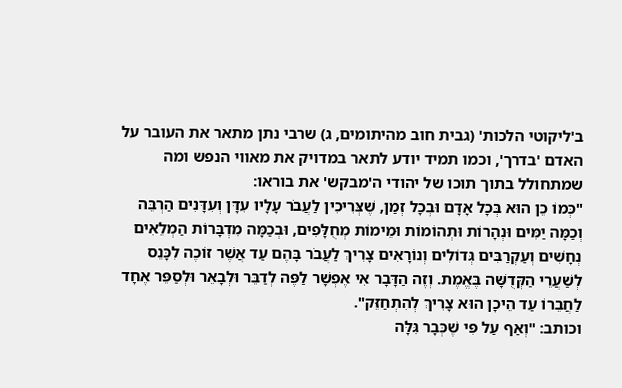ב'ליקוטי הלכות' (גבית חוב מהיתומים, ג) שרבי נתן מתאר את העובר על האדם 'בדרך', וכמו תמיד יודע לתאר במדויק את מאווי הנפש ומה שמתחולל בתוך תוכו של יהודי ה'מבקש' את בוראו:
"כְּמוֹ כֵן הוּא בְּכָל אָדָם וּבְכָל זְמַן, שֶׁצְּרִיכִין לַעֲבֹר עָלָיו עִדָּן וְעִדָּנִים הַרְבֵּה וְכַמָּה יַמִּים וּנְהָרוֹת וּתְהוֹמוֹת וּמֵימוֹת מְחֻלָּפִים, וּבְכַמָּה מִדְבָּרוֹת הַמְלֵאִים נְחָשִׁים וְעַקְרַבִּים גְּדוֹלִים וְנוֹרָאִים צָרִיךְ לַעֲבֹר בָּהֶם עַד אֲשֶׁר זוֹכֶה לִכָּנֵס לְשַׁעֲרֵי הַקְּדֻשָּׁה בֶּאֱמֶת. וְזֶה הַדָּבָר אִי אֶפְשָׁר לַפֶּה לְדַבֵּר וּלְבָאֵר וּלְסַפֵּר אֶחָד לַחֲבֵרוֹ עַד הֵיכָן הוּא צָרִיךְ לְהִתְחַזֵּק".
וכותב: "וְאַף עַל פִּי שֶׁכְּבָר גִּלָּה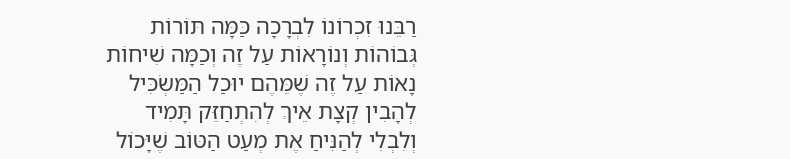רַבֵּנוּ זִכְרוֹנוֹ לִבְרָכָה כַּמָּה תּוֹרוֹת גְּבוֹהוֹת וְנוֹרָאוֹת עַל זֶה וְכַמָּה שִׁיחוֹת נָאוֹת עַל זֶה שֶׁמֵּהֶם יוּכַל הַמַּשְֹכִּיל לְהָבִין קְצָת אֵיךְ לְהִתְחַזֵּק תָּמִיד וְלִבְלִי לְהַנִּיחַ אֶת מְעַט הַטּוֹב שֶׁיָּכוֹל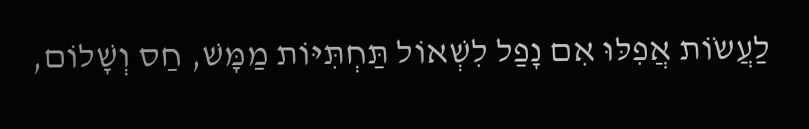לַעֲשֹוֹת אֲפִלּוּ אִם נָפַל לִשְׁאוֹל תַּחְתִּיּוֹת מַמָּשׁ, חַס וְשָׁלוֹם,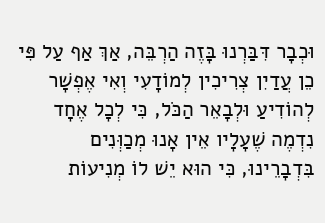וּכְבָר דִּבַּרְנוּ בָּזֶה הַרְבֵּה, אַךְ אַף עַל פִּי כֵן עֲדַיִן צְרִיכִין לְמוֹדָעִי וְאִי אֶפְשָׁר לְהוֹדִיעַ וּלְבָאֵר הַכֹּל, כִּי לְכָל אֶחָד נִדְמֶה שֶׁעָלָיו אֵין אָנוּ מְכַוְּנִים בִּדְבָרֵינוּ, כִּי הוּא יֵשׁ לוֹ מְנִיעוֹת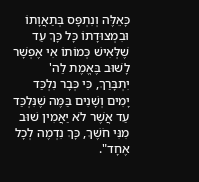כָּאֵלֶּה וְנִתְפָּס בְּתַאֲוָתוֹ וּבִמְצוּדָתוֹ כָּל כָּךְ עַד שֶׁלְּאִישׁ כְּמוֹתוֹ אִי אֶפְשָׁר לָשׁוּב בֶּאֱמֶת לַה' יִתְבָּרַךְ, כִּי כְּבָר נִלְכַּד יָמִים וְשָׁנִים בַּמֶּה שֶׁנִּלְכַּד עַד אֲשֶׁר לֹא יַאֲמִין שׁוּב מִנִּי חֹשֶׁךְ, כָּךְ נִדְמֶה לְכָל אֶחָד".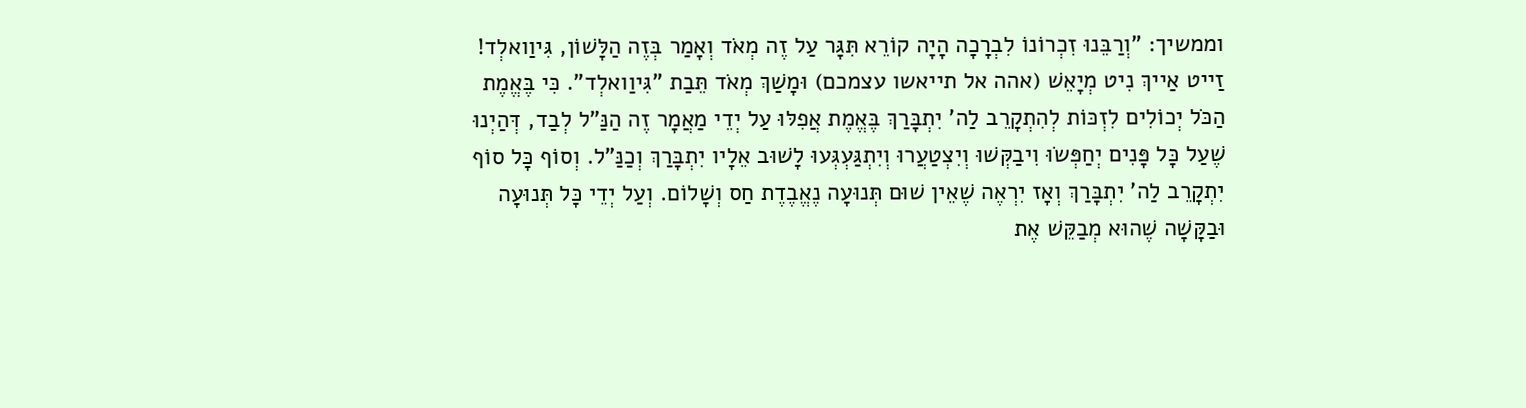וממשיך: "וְרַבֵּנוּ זִכְרוֹנוֹ לִבְרָכָה הָיָה קוֹרֵא תִּגָּר עַל זֶה מְאֹד וְאָמַר בְּזֶה הַלָּשׁוֹן, גִּיוַואלְד! זַייט אַייךְ נִיט מְיָאֵשׁ (אהה אל תייאשו עצמכם) וּמָשַׁךְ מְאֹד תֵּבַת "גִּיוַואלְד". כִּי בֶּאֱמֶת הַכֹּל יְכוֹלִים לִזְכּוֹת לְהִתְקָרֵב לַה' יִתְבָּרַךְ בֶּאֱמֶת אֲפִלּוּ עַל יְדֵי מַאֲמָר זֶה הַנַּ"ל לְבַד, דְּהַיְנוּ שֶׁעַל כָּל פָּנִים יְחַפְּשֹוּ וִיבַקְּשׁוּ וְיִצְטַעֲרוּ וְיִתְגַּעְגְּעוּ לָשׁוּב אֵלָיו יִתְבָּרַךְ וְכַנַּ"ל. וְסוֹף כָּל סוֹף יִתְקָרֵב לַה' יִתְבָּרַךְ וְאָז יִרְאֶה שֶׁאֵין שׁוּם תְּנוּעָה נֶאֱבֶדֶת חַס וְשָׁלוֹם. וְעַל יְדֵי כָּל תְּנוּעָה וּבַקָּשָׁה שֶׁהוּא מְבַקֵּשׁ אֶת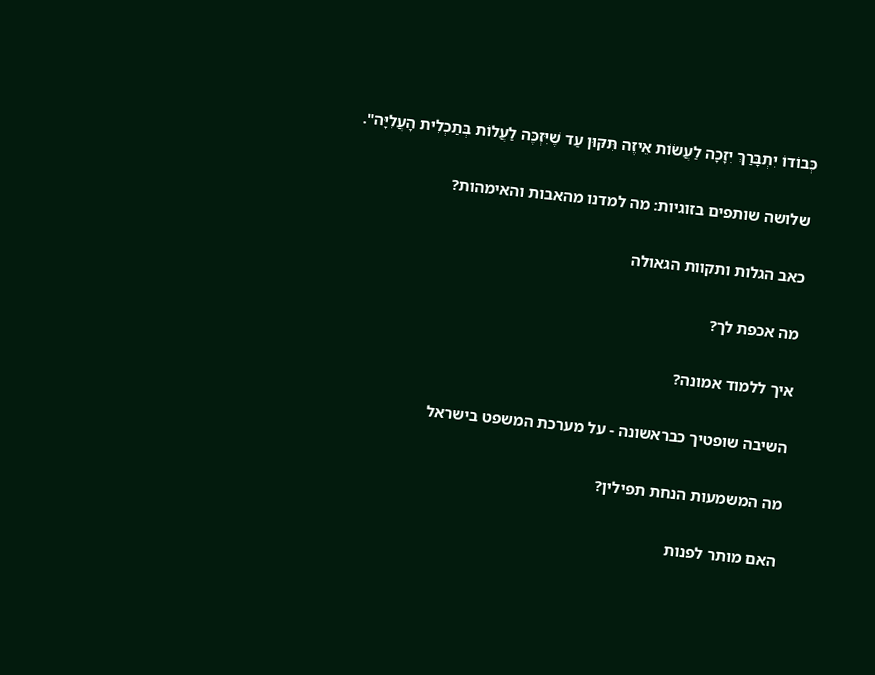כְּבוֹדוֹ יִתְבָּרַךְ יִזָכָה לַעֲשֹוֹת אֵיזֶה תִּקּוּן עַד שֶׁיִּזְכֶּה לַעֲלוֹת בְּתַכְלִית הָעֲלִיָּה".

שלושה שותפים בזוגיות: מה למדנו מהאבות והאימהות?

כאב הגלות ותקוות הגאולה

מה אכפת לך?

איך ללמוד אמונה?

השיבה שופטיך כבראשונה - על מערכת המשפט בישראל

מה המשמעות הנחת תפילין?

האם מותר לפנות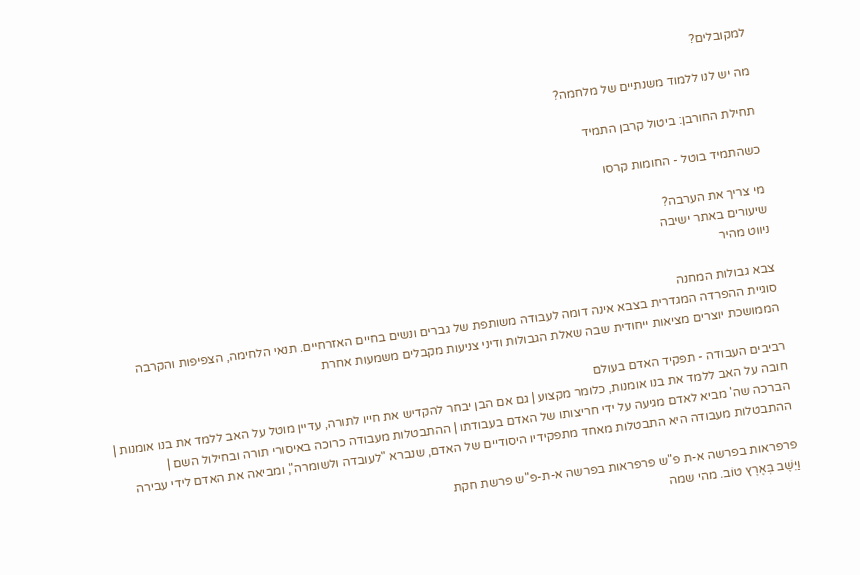למקובלים?

מה יש לנו ללמוד משנתיים של מלחמה?

תחילת החורבן: ביטול קרבן התמיד

כשהתמיד בוטל - החומות קרסו

מי צריך את הערבה?
שיעורים באתר ישיבה
ניווט מהיר

צבא גבולות המחנה
סוגיית ההפרדה המגדרית בצבא אינה דומה לעבודה משותפת של גברים ונשים בחיים האזרחיים. תנאי הלחימה, הצפיפות והקרבה הממושכת יוצרים מציאות ייחודית שבה שאלת הגבולות ודיני צניעות מקבלים משמעות אחרת

רביבים העבודה - תפקיד האדם בעולם
חובה על האב ללמד את בנו אומנות, כלומר מקצוע | גם אם הבן יבחר להקדיש את חייו לתורה, עדיין מוטל על האב ללמד את בנו אומנות | הברכה שה' מביא לאדם מגיעה על ידי חריצותו של האדם בעבודתו | ההתבטלות מעבודה כרוכה באיסורי תורה ובחילול השם | ההתבטלות מעבודה היא התבטלות מאחד מתפקידיו היסודיים של האדם, שנברא "לעובדה ולשומרה", ומביאה את האדם לידי עבירה

פרפראות בפרשה א-ת פ"ש פרפראות בפרשה א-ת-פ"ש פרשת חקת
וַיֵּשֶׁב בְּאֶרֶץ טוֹב. מהי שמה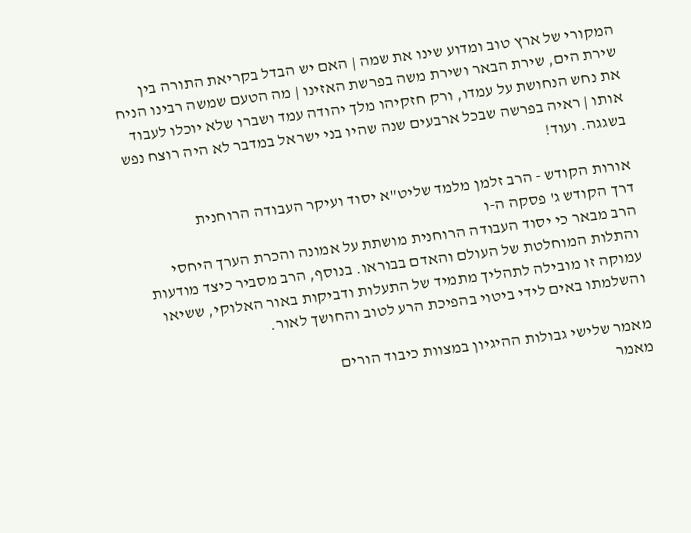המקורי של ארץ טוב ומדוע שינו את שמה | האם יש הבדל בקריאת התורה בין שירת הים, שירת הבאר ושירת משה בפרשת האזינו | מה הטעם שמשה רבינו הניח את נחש הנחושת על עמדו, ורק חזקיהו מלך יהודה עמד ושברו שלא יוכלו לעבוד אותו | ראיה בפרשה שבכל ארבעים שנה שהיו בני ישראל במדבר לא היה רוצח נפש בשגגה. ועוד!

אורות הקודש - הרב זלמן מלמד שליט"א יסוד ועיקר העבודה הרוחנית
דרך הקודש ג' פסקה ה-ו
הרב מבאר כי יסוד העבודה הרוחנית מושתת על אמונה והכרת הערך היחסי והתלות המוחלטת של העולם והאדם בבוראו. בנוסף, הרב מסביר כיצד מודעות עמוקה זו מובילה לתהליך מתמיד של התעלות ודביקות באור האלוקי, ששיאו והשלמתו באים לידי ביטוי בהפיכת הרע לטוב והחושך לאור.

מאמר שלישי גבולות ההיגיון במצוות כיבוד הורים
מאמר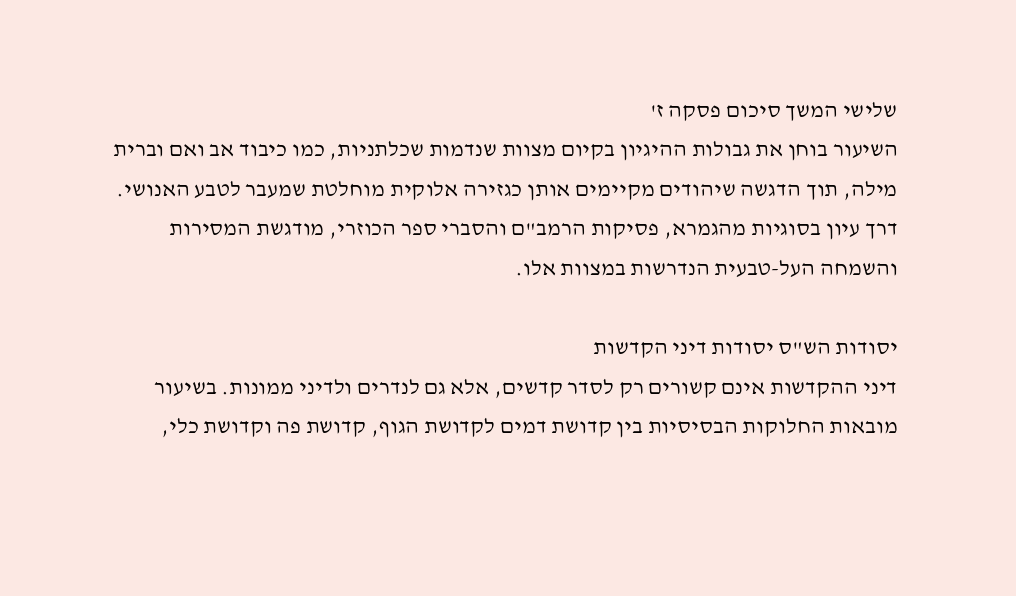שלישי המשך סיכום פסקה ז'
השיעור בוחן את גבולות ההיגיון בקיום מצוות שנדמות שכלתניות, כמו כיבוד אב ואם וברית מילה, תוך הדגשה שיהודים מקיימים אותן כגזירה אלוקית מוחלטת שמעבר לטבע האנושי. דרך עיון בסוגיות מהגמרא, פסיקות הרמב"ם והסברי ספר הכוזרי, מודגשת המסירות והשמחה העל-טבעית הנדרשות במצוות אלו.

יסודות הש"ס יסודות דיני הקדשות
דיני ההקדשות אינם קשורים רק לסדר קדשים, אלא גם לנדרים ולדיני ממונות. בשיעור מובאות החלוקות הבסיסיות בין קדושת דמים לקדושת הגוף, קדושת פה וקדושת כלי,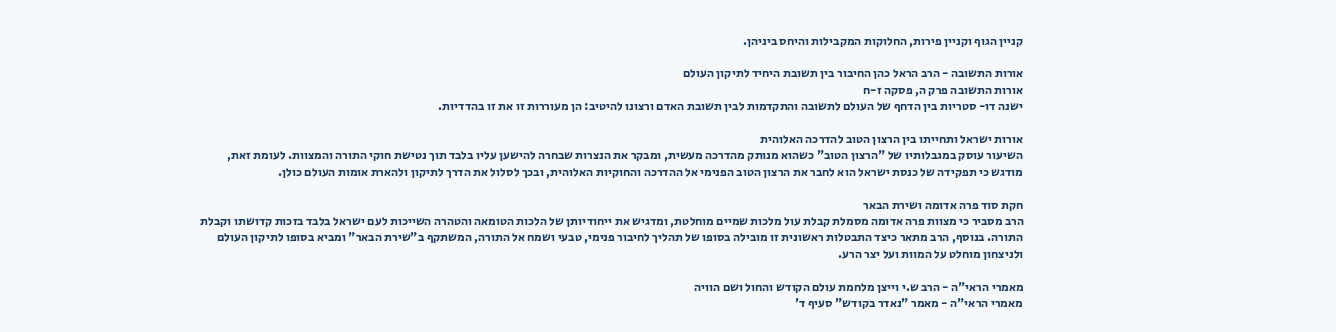קניין הגוף וקניין פירות, החלוקות המקבילות והיחס ביניהן.

אורות התשובה - הרב הראל כהן החיבור בין תשובת היחיד לתיקון העולם
אורות התשובה פרק ה, פסקה ז-ח
ישנה דו- סטריות בין הדחף של העולם לתשובה והתקדמות לבין תשובת האדם ורצונו להיטיב: הן מעוררות זו את זו בהדדיות.

אורות ישראל ותחייתו בין הרצון הטוב להדרכה האלוהית
השיעור עוסק במגבלותיו של "הרצון הטוב" כשהוא מנותק מהדרכה מעשית, ומבקר את הנצרות שבחרה להישען עליו בלבד תוך נטישת חוקי התורה והמצוות. לעומת זאת, מודגש כי תפקידה של כנסת ישראל הוא לחבר את הרצון הטוב הפנימי אל ההדרכה והחוקיות האלוהית, ובכך לסלול את הדרך לתיקון ולהארת אומות העולם כולן.

חקת סוד פרה אדומה ושירת הבאר
הרב מסביר כי מצוות פרה אדומה מסמלת קבלת עול מלכות שמיים מוחלטת, ומדגיש את ייחודיותן של הלכות הטומאה והטהרה השייכות לעם ישראל בלבד בזכות קדושתו וקבלת התורה. בנוסף, הרב מתאר כיצד התבטלות ראשונית זו מובילה בסופו של תהליך לחיבור פנימי, טבעי ושמח אל התורה, המשתקף ב"שירת הבאר" ומביא בסופו לתיקון העולם ולניצחון מוחלט על המוות ועל יצר הרע.

מאמרי הראי"ה - הרב ש.י וייצן מלחמת עולם הקודש והחול ושם הוויה
מאמרי הראי"ה - מאמר "נאדר בקודש" סעיף ד'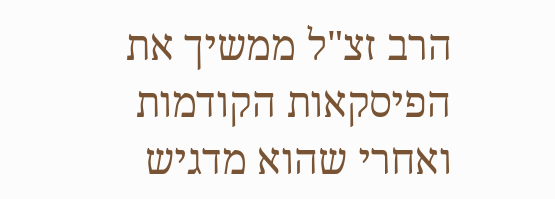הרב זצ"ל ממשיך את הפיסקאות הקודמות ואחרי שהוא מדגיש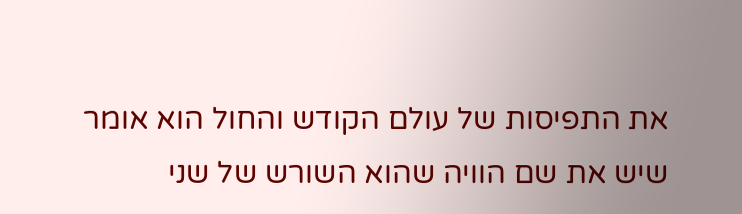את התפיסות של עולם הקודש והחול הוא אומר שיש את שם הוויה שהוא השורש של שני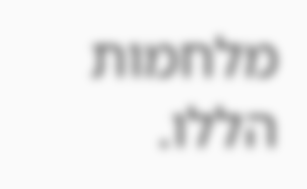מלחמות הללו.